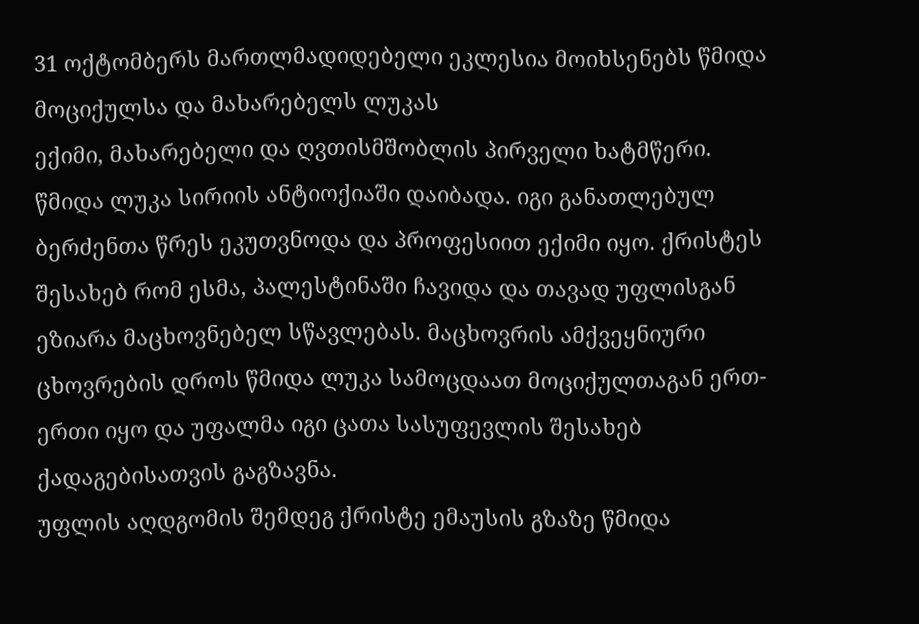31 ოქტომბერს მართლმადიდებელი ეკლესია მოიხსენებს წმიდა მოციქულსა და მახარებელს ლუკას
ექიმი, მახარებელი და ღვთისმშობლის პირველი ხატმწერი.
წმიდა ლუკა სირიის ანტიოქიაში დაიბადა. იგი განათლებულ ბერძენთა წრეს ეკუთვნოდა და პროფესიით ექიმი იყო. ქრისტეს შესახებ რომ ესმა, პალესტინაში ჩავიდა და თავად უფლისგან ეზიარა მაცხოვნებელ სწავლებას. მაცხოვრის ამქვეყნიური ცხოვრების დროს წმიდა ლუკა სამოცდაათ მოციქულთაგან ერთ-ერთი იყო და უფალმა იგი ცათა სასუფევლის შესახებ ქადაგებისათვის გაგზავნა.
უფლის აღდგომის შემდეგ ქრისტე ემაუსის გზაზე წმიდა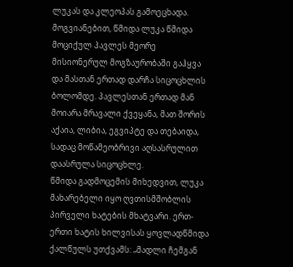ლუკას და კლეოპას გამოეცხადა. მოგვიანებით, წმიდა ლუკა წმიდა მოციქულ პავლეს მეორე მისიონერულ მოგზაურობაში გაჰყვა და მასთან ერთად დარჩა სიცოცხლის ბოლომდე. პავლესთან ერთად მან მოიარა მრავალი ქვეყანა, მათ შორის აქაია, ლიბია, ეგვიპტე და თებაიდა, სადაც მოწამეობრივი აღსასრულით დაასრულა სიცოცხლე.
წმიდა გადმოცემის მიხედვით, ლუკა მახარებელი იყო ღვთისმშობლის პირველი ხატების მხატვარი. ერთ-ერთი ხატის ხილვისას ყოვლადწმიდა ქალწულს უთქვამს: „მადლი ჩემგან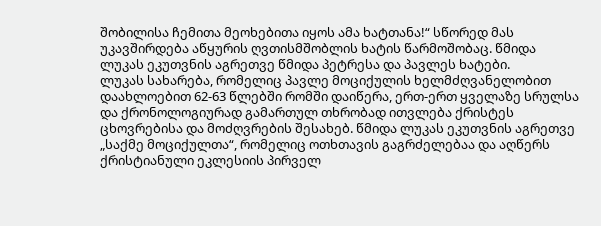შობილისა ჩემითა მეოხებითა იყოს ამა ხატთანა!“ სწორედ მას უკავშირდება აწყურის ღვთისმშობლის ხატის წარმოშობაც. წმიდა ლუკას ეკუთვნის აგრეთვე წმიდა პეტრესა და პავლეს ხატები.
ლუკას სახარება, რომელიც პავლე მოციქულის ხელმძღვანელობით დაახლოებით 62-63 წლებში რომში დაიწერა, ერთ-ერთ ყველაზე სრულსა და ქრონოლოგიურად გამართულ თხრობად ითვლება ქრისტეს ცხოვრებისა და მოძღვრების შესახებ. წმიდა ლუკას ეკუთვნის აგრეთვე „საქმე მოციქულთა“, რომელიც ოთხთავის გაგრძელებაა და აღწერს ქრისტიანული ეკლესიის პირველ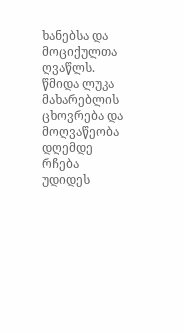ხანებსა და მოციქულთა ღვაწლს.
წმიდა ლუკა მახარებლის ცხოვრება და მოღვაწეობა დღემდე რჩება უდიდეს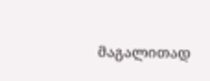მაგალითად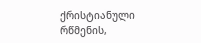ქრისტიანული რწმენის,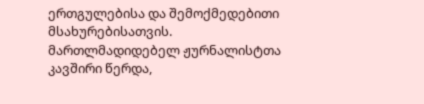ერთგულებისა და შემოქმედებითი მსახურებისათვის.
მართლმადიდებელ ჟურნალისტთა კავშირი წერდა,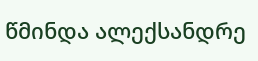წმინდა ალექსანდრე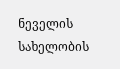ნეველის სახელობის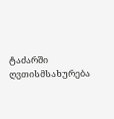ტაძარში ღვთისმსახურება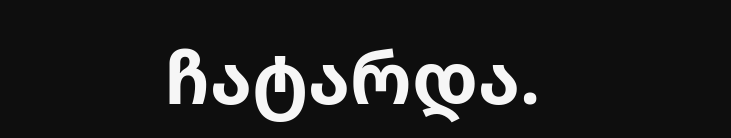ჩატარდა.